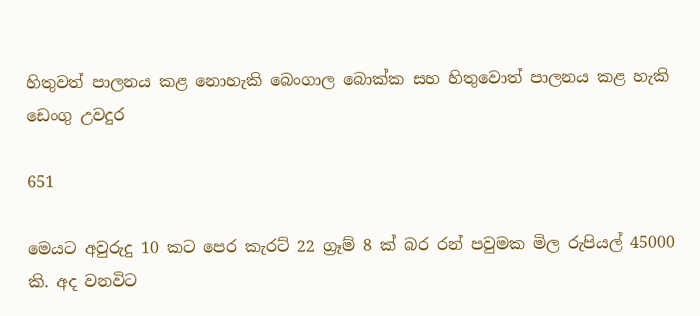හිතුවත් පාලනය කළ නොහැකි බෙංගාල බොක්ක සහ හිතුවොත් පාලනය කළ හැකි ඩෙංගු උවදුර

651

මෙයට අවුරුදු 10 කට පෙර කැරට් 22 ග්‍රෑම් 8 ක් බර රන් පවුමක මිල රුපියල් 45000 කි. අද වනවිට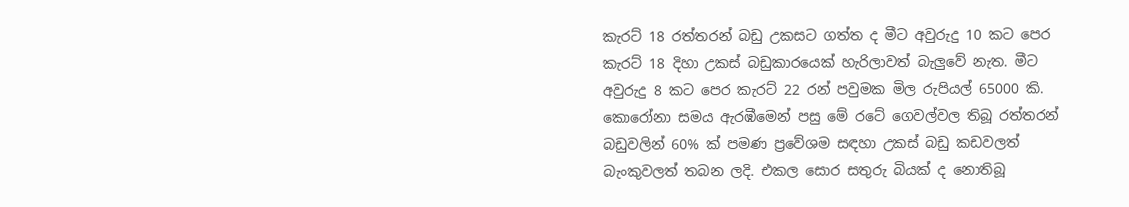කැරට් 18 රත්තරන් බඩු උකසට ගත්ත ද මීට අවුරුදු 10 කට පෙර කැරට් 18 දිහා උකස් බඩුකාරයෙක් හැරිලාවත් බැලුවේ නැත. මීට අවුරුදු 8 කට පෙර කැරට් 22 රන් පවුමක මිල රුපියල් 65000 කි. කොරෝනා සමය ඇරඹීමෙන් පසු මේ රටේ ගෙවල්වල තිබූ රත්තරන් බඩුවලින් 60% ක් පමණ ප්‍රවේශම සඳහා උකස් බඩු කඩවලත් බැංකුවලත් තබන ලදි. එකල සොර සතුරු බියක් ද නොතිබූ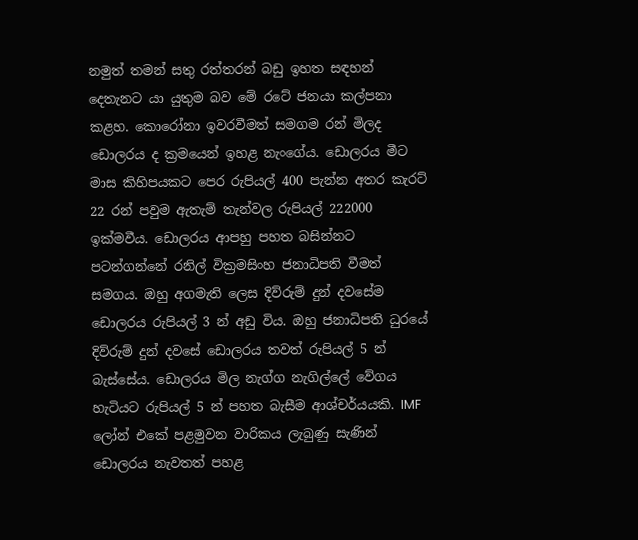නමුත් තමන් සතු රත්තරන් බඩු ඉහත සඳහන් දෙතැනට යා යුතුම බව මේ රටේ ජනයා කල්පනා කළහ. කොරෝනා ඉවරවීමත් සමගම රන් මිලද ඩොලරය ද ක්‍රමයෙන් ඉහළ නැංගේය. ඩොලරය මීට මාස කිහිපයකට පෙර රුපියල් 400 පැන්න අතර කැරට් 22 රන් පවුම ඇතැම් තැන්වල රුපියල් 222000 ඉක්මවීය. ඩොලරය ආපහු පහත බසින්නට පටන්ගන්නේ රනිල් වික්‍රමසිංහ ජනාධිපති වීමත් සමගය. ඔහු අගමැති ලෙස දිව්රුම් දුන් දවසේම ඩොලරය රුපියල් 3 න් අඩු විය. ඔහු ජනාධිපති ධුරයේ දිව්රුම් දුන් දවසේ ඩොලරය තවත් රුපියල් 5 න් බැස්සේය. ඩොලරය මිල නැග්ග නැගිල්ලේ වේගය හැටියට රුපියල් 5 න් පහත බැසීම ආශ්චර්යයකි. IMF ලෝන් එකේ පළමුවන වාරිකය ලැබුණු සැණින් ඩොලරය නැවතත් පහළ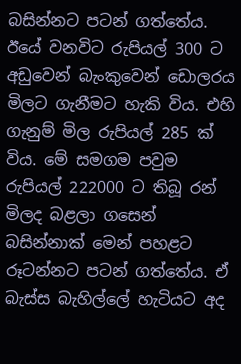බසින්නට පටන් ගත්තේය. ඊයේ වනවිට රුපියල් 300 ට අඩුවෙන් බැංකුවෙන් ඩොලරය මිලට ගැනීමට හැකි විය. එහි ගැනුම් මිල රුපියල් 285 ක් විය. මේ සමගම පවුම රුපියල් 222000 ට තිබූ රන් මිලද බළලා ගසෙන් බසින්නාක් මෙන් පහළට රූටන්නට පටන් ගත්තේය. ඒ බැස්ස බැහිල්ලේ හැටියට අද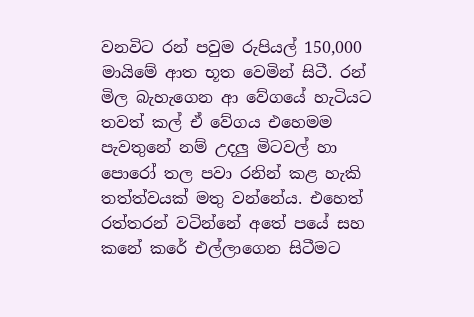වනවිට රන් පවුම රුපියල් 150,000 මායිමේ ආත භූත වෙමින් සිටී. රන් මිල බැහැගෙන ආ වේගයේ හැටියට තවත් කල් ඒ වේගය එහෙමම පැවතුනේ නම් උදලු මිටවල් හා පොරෝ තල පවා රනින් කළ හැකි තත්ත්වයක් මතු වන්නේය. එහෙත් රත්තරන් වටින්නේ අතේ පයේ සහ කනේ කරේ එල්ලාගෙන සිටීමට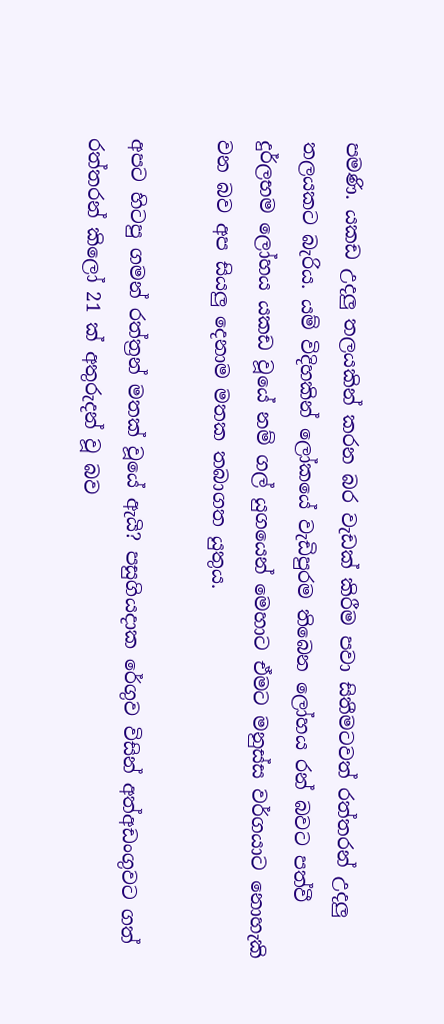පමණි. යකඩ උදලු තලයකින් කරන බර වැඩක් කිරීම පවා සිතීමටවත් රත්තරන් උදලු තලයකට බැරිය. යම් විදිහකින් ලෝකයේ වැඩිපුරම තිබෙන ලෝහය රන් බවට පත්වී දුර්ලභම ලෝහය යකඩ වූයේ නම් ගල් යුගයෙන් මෙහාට ඒමට මනුස්ස වර්ගයාට නොහැකි වන බව අප සියලු දෙනාම මතක තබාගත යුතුය.

අපට හිටපු ගමන් රත්ත්‍රන් මතක් වූයේ ඇයි? පසුගියදාක රේගුව විසින් අත්අඩංගුවට ගත් රත්තරන් කිලෝ 21 ක් අතුරුදන් වූ බව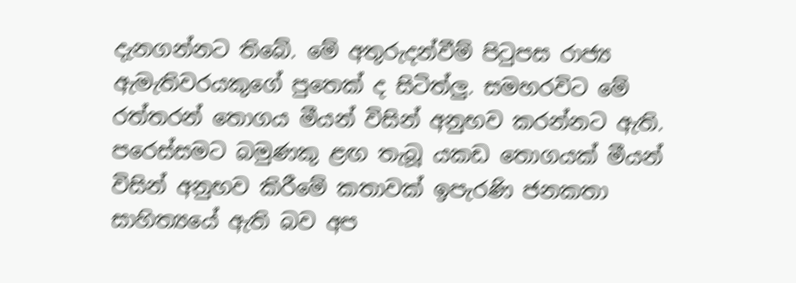දැනගන්නට තිබේ. මේ අතුරුදන්වීම් පිටුපස රාජ්‍ය ඇමැතිවරයකුගේ පුතෙක් ද සිටිත්ලු. සමහරවිට මේ රත්තරන් තොගය මීයන් විසින් අනුභව කරන්නට ඇති. පරෙස්සමට බමුණකු ළඟ තැබූ යකඩ තොගයක් මීයන් විසින් අනුභව කිරීමේ කතාවක් ඉපැරණි ජනකතා සාහිත්‍යයේ ඇති බව අප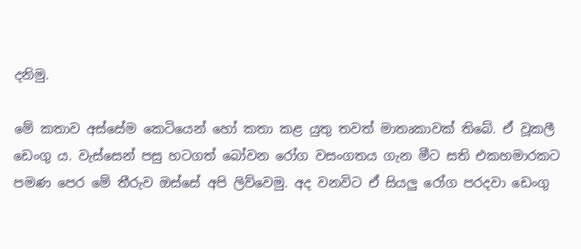දනිමු.

මේ කතාව අස්සේම කෙටියෙන් හෝ කතා කළ යුතු තවත් මාතෘකාවක් තිබේ. ඒ වූකලී ඩෙංගු ය. වැස්සෙන් පසු හටගත් බෝවන රෝග වසංගතය ගැන මීට සති එකහමාරකට පමණ පෙර මේ තීරුව ඔස්සේ අපි ලිව්වෙමු. අද වනවිට ඒ සියලු රෝග පරදවා ඩෙංගු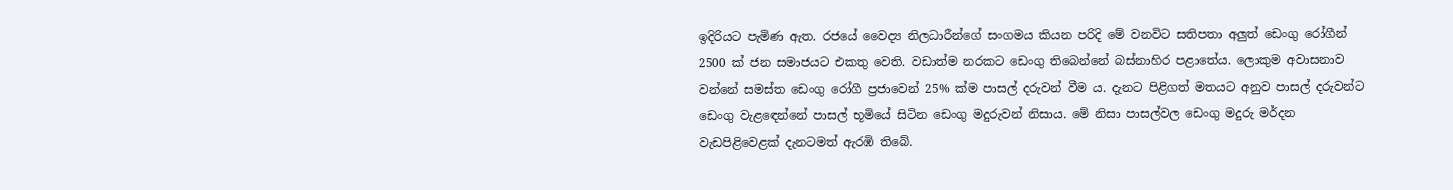ඉදිරියට පැමිණ ඇත. රජයේ වෛද්‍ය නිලධාරීන්ගේ සංගමය කියන පරිදි මේ වනවිට සතිපතා අලුත් ඩෙංගු රෝගීන් 2500 ක් ජන සමාජයට එකතු වෙති. වඩාත්ම නරකට ඩෙංගු තිබෙන්නේ බස්නාහිර පළාතේය. ලොකුම අවාසනාව වන්නේ සමස්ත ඩෙංගු රෝගී ප්‍රජාවෙන් 25% ක්ම පාසල් දරුවන් වීම ය. දැනට පිළිගත් මතයට අනුව පාසල් දරුවන්ට ඩෙංගු වැළඳෙන්නේ පාසල් භූමියේ සිටින ඩෙංගු මදුරුවන් නිසාය. මේ නිසා පාසල්වල ඩෙංගු මදුරු මර්දන වැඩපිළිවෙළක් දැනටමත් ඇරඹි තිබේ.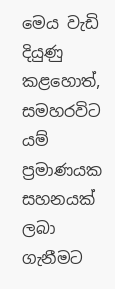මෙය වැඩි දියුණු කළහොත්, සමහරවිට යම් ප්‍රමාණයක සහනයක් ලබා ගැනීමට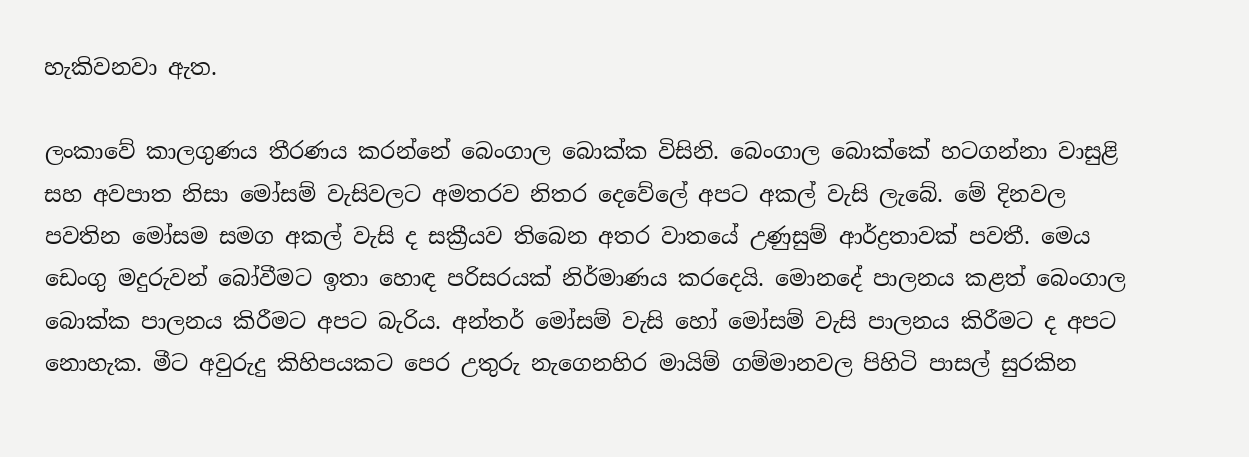හැකිවනවා ඇත.

ලංකාවේ කාලගුණය තීරණය කරන්නේ බෙංගාල බොක්ක විසිනි. බෙංගාල බොක්කේ හටගන්නා වාසුළි සහ අවපාත නිසා මෝසම් වැසිවලට අමතරව නිතර දෙවේලේ අපට අකල් වැසි ලැබේ. මේ දිනවල පවතින මෝසම සමග අකල් වැසි ද සක්‍රීයව තිබෙන අතර වාතයේ උණුසුම් ආර්ද්‍රතාවක් පවතී. මෙය ඩෙංගු මදුරුවන් බෝවීමට ඉතා හොඳ පරිසරයක් නිර්මාණය කරදෙයි. මොනදේ පාලනය කළත් බෙංගාල බොක්ක පාලනය කිරීමට අපට බැරිය. අන්තර් මෝසම් වැසි හෝ මෝසම් වැසි පාලනය කිරීමට ද අපට නොහැක. මීට අවුරුදු කිහිපයකට පෙර උතුරු නැගෙනහිර මායිම් ගම්මානවල පිහිටි පාසල් සුරකින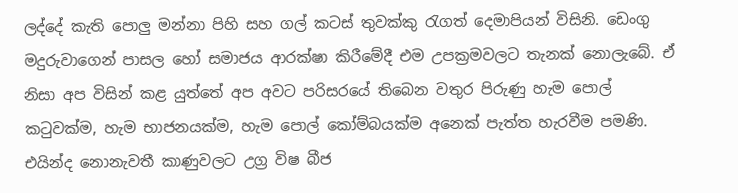ලද්දේ කැති පොලු මන්නා පිහි සහ ගල් කටස් තුවක්කු රැගත් දෙමාපියන් විසිනි. ඩෙංගු මදුරුවාගෙන් පාසල හෝ සමාජය ආරක්ෂා කිරීමේදී එම උපක්‍රමවලට තැනක් නොලැබේ. ඒ නිසා අප විසින් කළ යුත්තේ අප අවට පරිසරයේ තිබෙන වතුර පිරුණු හැම පොල් කටුවක්ම, හැම භාජනයක්ම, හැම පොල් කෝම්බයක්ම අනෙක් පැත්ත හැරවීම පමණි. එයින්ද නොනැවතී කාණුවලට උග්‍ර විෂ බීජ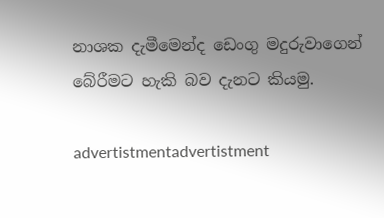නාශක දැමීමෙන්ද ඩෙංගු මදුරුවාගෙන් බේරීමට හැකි බව දැනට කියමු.

advertistmentadvertistment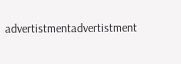advertistmentadvertistment